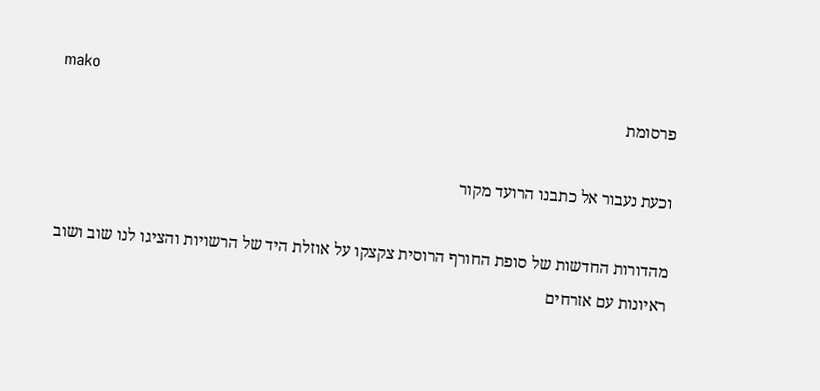mako
פרסומת

וכעת נעבור אל כתבנו הרועד מקור

מהדורות החדשות של סופת החורף הרוסית צקצקו על אוזלת היד של הרשויות והציגו לנו שוב ושוב ראיונות עם אזרחים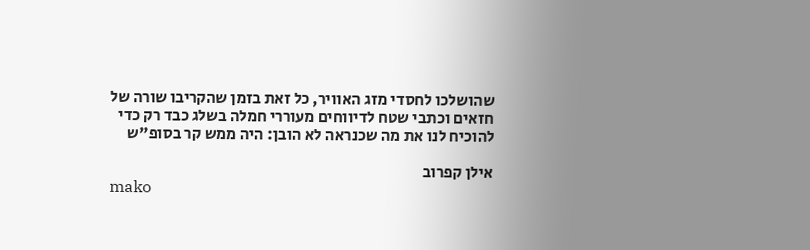שהושלכו לחסדי מזג האוויר, כל זאת בזמן שהקריבו שורה של חזאים וכתבי שטח לדיווחים מעוררי חמלה בשלג כבד רק כדי להוכיח לנו את מה שכנראה לא הובן: היה ממש קר בסופ"ש

אילן קפרוב
mako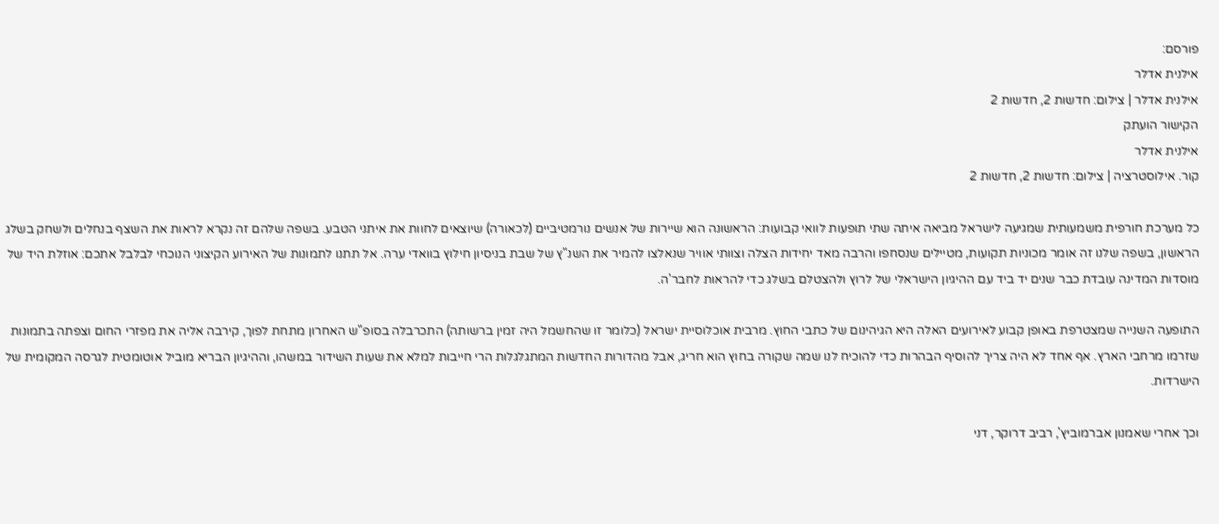פורסם:
אילנית אדלר
אילנית אדלר | צילום: חדשות 2, חדשות 2
הקישור הועתק
אילנית אדלר
קור. אילוסטרציה | צילום: חדשות 2, חדשות 2

כל מערכת חורפית משמעותית שמגיעה לישראל מביאה איתה שתי תופעות לוואי קבועות: הראשונה הוא שיירות של אנשים נורמטיביים (לכאורה) שיוצאים לחוות את איתני הטבע. בשפה שלהם זה נקרא לראות את השצף בנחלים ולשחק בשלג הראשון, בשפה שלנו זה אומר מכוניות תקועות, מטיילים שנסחפו והרבה מאד יחידות הצלה וצוותי אוויר שנאלצו להמיר את השנ"ץ של שבת בניסיון חילוץ בוואדי ערה. אל תתנו לתמונות של האירוע הקיצוני הנוכחי לבלבל אתכם: אוזלת היד של מוסדות המדינה עובדת כבר שנים יד ביד עם ההיגיון הישראלי של לרוץ ולהצטלם בשלג כדי להראות לחבר'ה.

התופעה השנייה שמצטרפת באופן קבוע לאירועים האלה היא הגיהינום של כתבי החוץ. מרבית אוכלוסיית ישראל (כלומר זו שהחשמל היה זמין ברשותה) התכרבלה בסופ"ש האחרון מתחת לפוך, קירבה אליה את מפזרי החום וצפתה בתמונות שזרמו מרחבי הארץ. אף אחד לא היה צריך להוסיף הבהרות כדי להוכיח לנו שמה שקורה בחוץ הוא חריג, אבל מהדורות החדשות המתגלגלות הרי חייבות למלא את שעות השידור במשהו, וההיגיון הבריא מוביל אוטומטית לגרסה המקומית של הישרדות.

וכך אחרי שאמנון אברמוביץ', רביב דרוקר, דני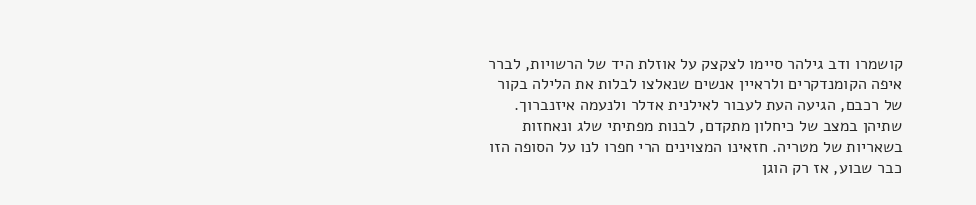קושמרו ודב גילהר סיימו לצקצק על אוזלת היד של הרשויות, לברר איפה הקומנדקרים ולראיין אנשים שנאלצו לבלות את הלילה בקור של רכבם, הגיעה העת לעבור לאילנית אדלר ולנעמה איזנברוך. שתיהן במצב של כיחלון מתקדם, לבנות מפתיתי שלג ונאחזות בשאריות של מטריה. חזאינו המצוינים הרי חפרו לנו על הסופה הזו כבר שבוע, אז רק הוגן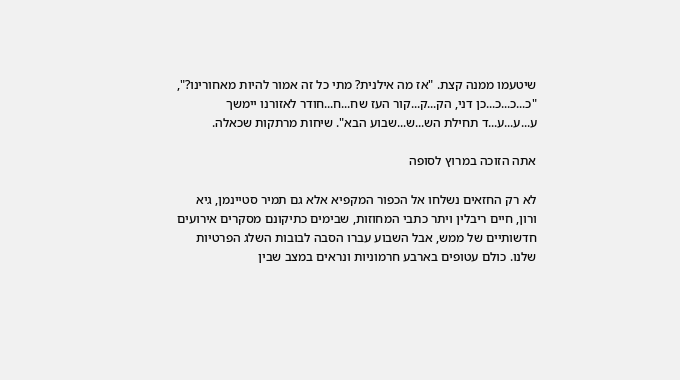שיטעמו ממנה קצת. "אז מה אילנית? מתי כל זה אמור להיות מאחורינו?", "כ...כ...כ...כן דני, הק...ק...קור העז שח...ח...חודר לאזורנו יימשך ע...ע...ע...ד תחילת הש...ש...שבוע הבא". שיחות מרתקות שכאלה.

אתה הזוכה במרוץ לסופה

לא רק החזאים נשלחו אל הכפור המקפיא אלא גם תמיר סטיינמן, גיא ורון, חיים ריבלין ויתר כתבי המחוזות, שבימים כתיקונם מסקרים אירועים חדשותיים של ממש, אבל השבוע עברו הסבה לבובות השלג הפרטיות שלנו. כולם עטופים בארבע חרמוניות ונראים במצב שבין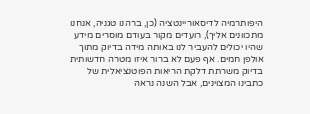היפותרמיה לדיסאוריינטציה (כן, ברהנו טגניה, אנחנו מתכוונים אליך), רועדים מקור בעודם מוסרים מידע שהיו יכולים להעביר לנו באותה מידה בדיוק מתוך אולפן חמים. אף פעם לא ברור איזו מטרה חדשותית בדיוק משרתת דלקת הריאות הפוטנציאלית של כתבינו המצוינים, אבל השנה נראה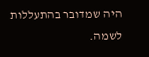היה שמדובר בהתעללות לשמה.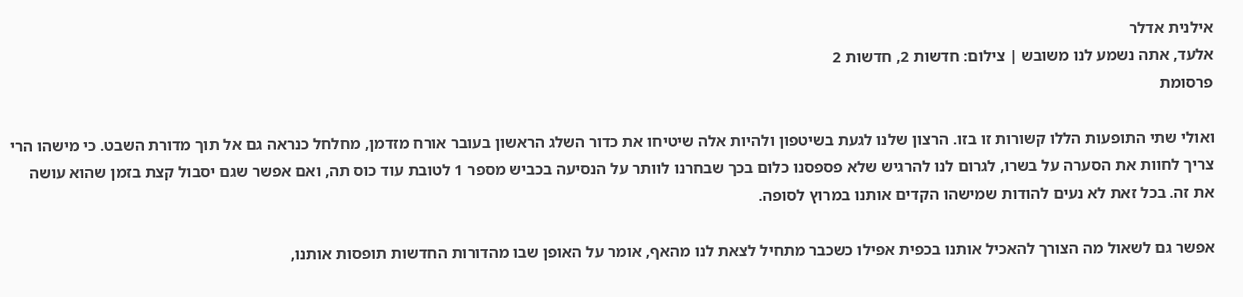אילנית אדלר
אלעד, אתה נשמע לנו משובש | צילום: חדשות 2, חדשות 2
פרסומת

ואולי שתי התופעות הללו קשורות זו בזו. הרצון שלנו לגעת בשיטפון ולהיות אלה שיטיחו את כדור השלג הראשון בעובר אורח מזדמן, מחלחל כנראה גם אל תוך מדורת השבט. כי מישהו הרי צריך לחוות את הסערה על בשרו, לגרום לנו להרגיש שלא פספסנו כלום בכך שבחרנו לוותר על הנסיעה בכביש מספר 1 לטובת עוד כוס תה, ואם אפשר שגם יסבול קצת בזמן שהוא עושה את זה. בכל זאת לא נעים להודות שמישהו הקדים אותנו במרוץ לסופה.

אפשר גם לשאול מה הצורך להאכיל אותנו בכפית אפילו כשכבר מתחיל לצאת לנו מהאף, אומר על האופן שבו מהדורות החדשות תופסות אותנו,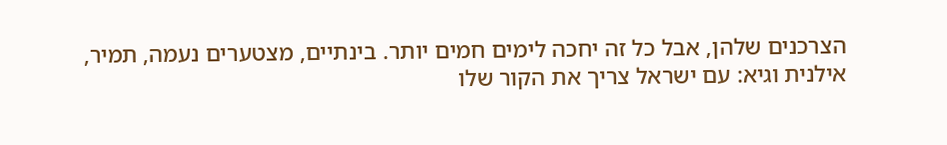הצרכנים שלהן, אבל כל זה יחכה לימים חמים יותר. בינתיים, מצטערים נעמה, תמיר, אילנית וגיא: עם ישראל צריך את הקור שלו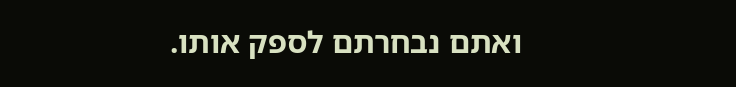ואתם נבחרתם לספק אותו.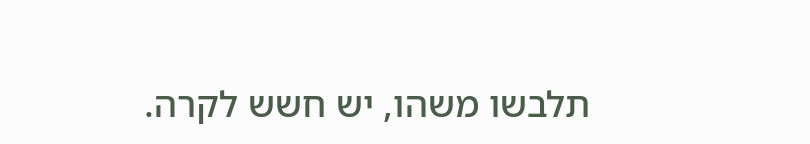תלבשו משהו, יש חשש לקרה.